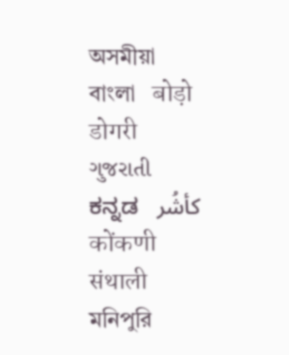অসমীয়া   বাংলা   बोड़ो   डोगरी   ગુજરાતી   ಕನ್ನಡ   كأشُر   कोंकणी   संथाली   মনিপুরি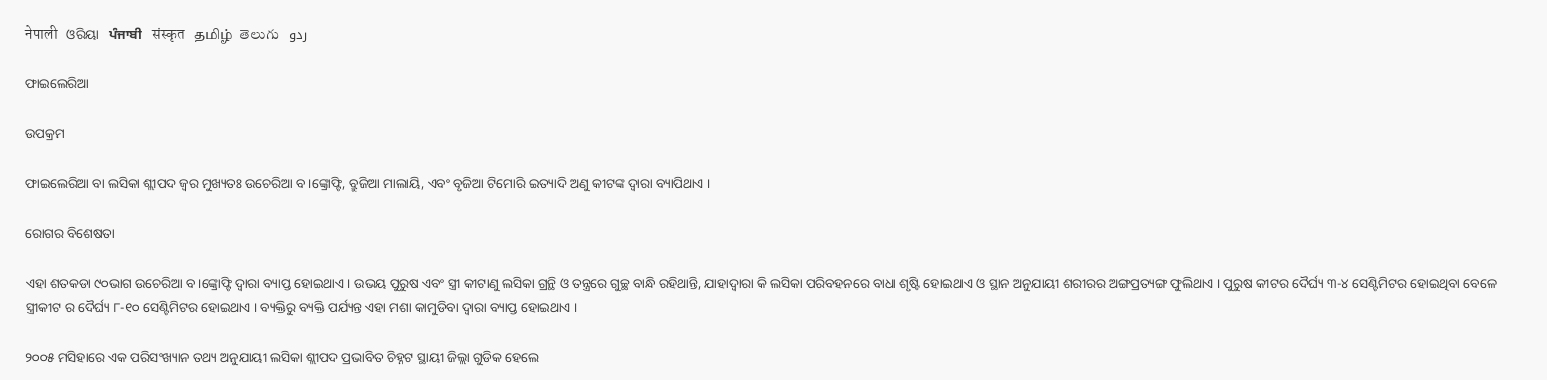नेपाली   ଓରିୟା   ਪੰਜਾਬੀ   संस्कृत   தமிழ்  తెలుగు   ردو

ଫାଇଲେରିଆ

ଉପକ୍ରମ

ଫାଇଲେରିଆ ବା ଲସିକା ଶ୍ଲୀପଦ ଜ୍ଵର ମୁଖ୍ୟତଃ ଉଚେରିଆ ବ।ଙ୍କ୍ରୋଫ୍ଟି, ବ୍ରୁଜିଆ ମାଲାୟି, ଏବଂ ବୃଜିଆ ଟିମୋରି ଇତ୍ୟାଦି ଅଣୁ କୀଟଙ୍କ ଦ୍ଵାରା ବ୍ୟାପିଥାଏ ।

ରୋଗର ବିଶେଷତା

ଏହା ଶତକଡା ୯୦ଭାଗ ଉଚେରିଆ ବ।ଙ୍କ୍ରୋଫ୍ଟି ଦ୍ଵାରା ବ୍ୟାପ୍ତ ହୋଇଥାଏ । ଉଭୟ ପୁରୁଷ ଏବଂ ସ୍ତ୍ରୀ କୀଟାଣୁ ଲସିକା ଗ୍ରନ୍ଥି ଓ ତନ୍ତ୍ରରେ ଗୁଚ୍ଛ ବାନ୍ଧି ରହିଥାନ୍ତି, ଯାହାଦ୍ଵାରା କି ଲସିକା ପରିବହନରେ ବାଧା ଶୃଷ୍ଟି ହୋଇଥାଏ ଓ ସ୍ଥାନ ଅନୁଯାୟୀ ଶରୀରର ଅଙ୍ଗପ୍ରତ୍ୟଙ୍ଗ ଫୁଲିଥାଏ । ପୁରୁଷ କୀଟର ଦୈର୍ଘ୍ୟ ୩-୪ ସେଣ୍ଟିମିଟର ହୋଇଥିବା ବେଳେ ସ୍ତ୍ରୀକୀଟ ର ଦୈର୍ଘ୍ୟ ୮-୧୦ ସେଣ୍ଟିମିଟର ହୋଇଥାଏ । ବ୍ୟକ୍ତିରୁ ବ୍ୟକ୍ତି ପର୍ଯ୍ୟନ୍ତ ଏହା ମଶା କାମୁଡିବା ଦ୍ଵାରା ବ୍ୟାପ୍ତ ହୋଇଥାଏ ।

୨୦୦୫ ମସିହାରେ ଏକ ପରିସଂଖ୍ୟାନ ତଥ୍ୟ ଅନୁଯାୟୀ ଲସିକା ଶ୍ଲୀପଦ ପ୍ରଭାବିତ ଚିହ୍ନଟ ସ୍ଥାୟୀ ଜିଲ୍ଲା ଗୁଡିକ ହେଲେ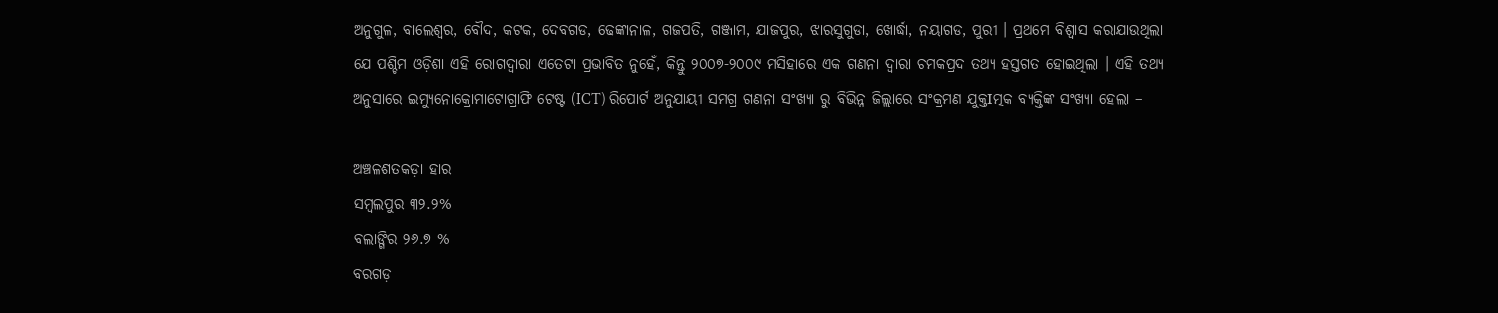ଅନୁଗୁଳ, ବାଲେଶ୍ଵର, ବୌଦ, କଟକ, ଦେବଗଡ, ଢେଙ୍କାନାଳ, ଗଜପତି, ଗଞ୍ଜାମ, ଯାଜପୁର, ଝାରସୁଗୁଡା, ଖୋର୍ଦ୍ଧା, ନୟାଗଡ, ପୁରୀ । ପ୍ରଥମେ ବିଶ୍ଵାସ କରାଯାଉଥିଲା ଯେ ପଶ୍ଚିମ ଓଡ଼ିଶା ଏହି ରୋଗଦ୍ଵାରା ଏତେଟା ପ୍ରଭାବିତ ନୁହେଁ, କିନ୍ତୁ ୨୦୦୭-୨୦୦୯ ମସିହାରେ ଏକ ଗଣନା ଦ୍ଵାରା ଚମକପ୍ରଦ ତଥ୍ୟ ହସ୍ତଗତ ହୋଇଥିଲା । ଏହି ତଥ୍ୟ ଅନୁସାରେ ଇମ୍ୟୁନୋକ୍ରୋମାଟୋଗ୍ରାଫି ଟେଷ୍ଟ (ICT) ରିପୋର୍ଟ ଅନୁଯାୟୀ ସମଗ୍ର ଗଣନା ସଂଖ୍ୟା ରୁ ବିଭିନ୍ନ ଜିଲ୍ଲାରେ ସଂକ୍ରମଣ ଯୁକ୍ତIତ୍ମକ ବ୍ୟକ୍ତିଙ୍କ ସଂଖ୍ୟା ହେଲା –

ଅଞ୍ଚଳଶତକଡ଼ା ହାର
ସମ୍ବଲପୁର ୩୨.୨%
ବଲାଙ୍ଗିର ୨୬.୭ %
ବରଗଡ଼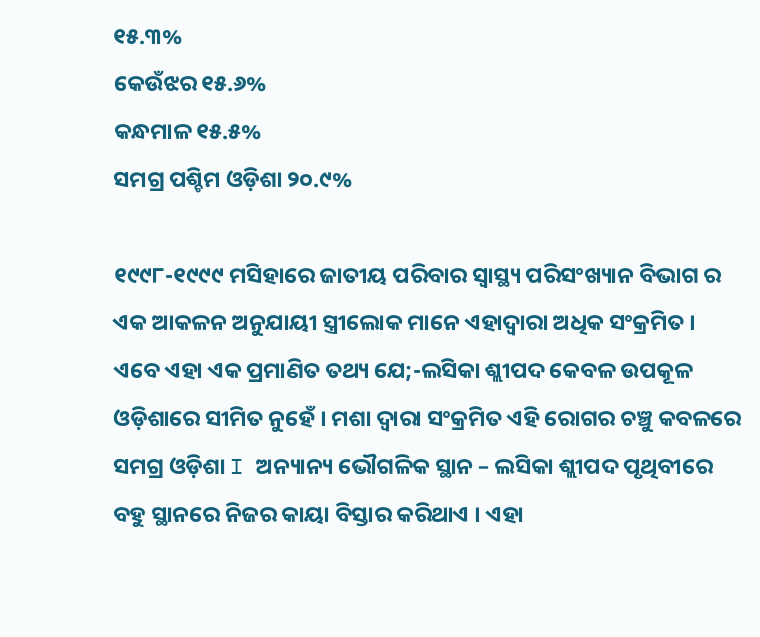୧୫.୩%
କେଉଁଝର ୧୫.୬%
କନ୍ଧମାଳ ୧୫.୫%
ସମଗ୍ର ପଶ୍ଚିମ ଓଡ଼ିଶା ୨୦.୯%

୧୯୯୮-୧୯୯୯ ମସିହାରେ ଜାତୀୟ ପରିବାର ସ୍ୱାସ୍ଥ୍ୟ ପରିସଂଖ୍ୟାନ ବିଭାଗ ର ଏକ ଆକଳନ ଅନୁଯାୟୀ ସ୍ତ୍ରୀଲୋକ ମାନେ ଏହାଦ୍ଵାରା ଅଧିକ ସଂକ୍ରମିତ । ଏବେ ଏହା ଏକ ପ୍ରମାଣିତ ତଥ୍ୟ ଯେ;-ଲସିକା ଶ୍ଲୀପଦ କେବଳ ଉପକୂଳ ଓଡ଼ିଶାରେ ସୀମିତ ନୁହେଁ । ମଶା ଦ୍ଵାରା ସଂକ୍ରମିତ ଏହି ରୋଗର ଚଞ୍ଚୁ କବଳରେ ସମଗ୍ର ଓଡ଼ିଶା I ଅନ୍ୟାନ୍ୟ ଭୌଗଳିକ ସ୍ଥାନ – ଲସିକା ଶ୍ଲୀପଦ ପୃଥିବୀରେ ବହୁ ସ୍ଥାନରେ ନିଜର କାୟା ବିସ୍ତାର କରିଥାଏ । ଏହା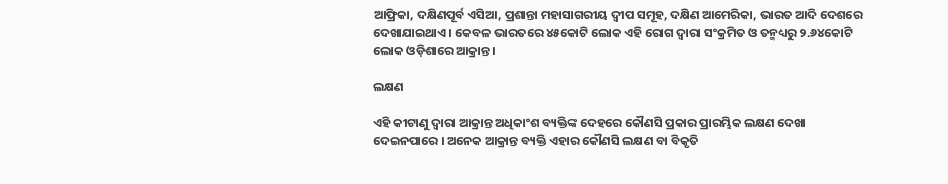ଆଫ୍ରିକା, ଦକ୍ଷିଣପୂର୍ବ ଏସିଆ, ପ୍ରଶାନ୍ତା ମହାସାଗରୀୟ ଦ୍ଵୀପ ସମୂହ, ଦକ୍ଷିଣ ଆମେରିକା, ଭାରତ ଆଦି ଦେଶରେ ଦେଖାଯାଇଥାଏ । କେବଳ ଭାରତରେ ୪୫କୋଟି ଲୋକ ଏହି ରୋଗ ଦ୍ଵାରା ସଂକ୍ରମିତ ଓ ତନ୍ମଧ୍ୟରୁ ୨.୬୪କୋଟି ଲୋକ ଓଡ଼ିଶାରେ ଆକ୍ରାନ୍ତ ।

ଲକ୍ଷଣ

ଏହି କୀଟାଣୁ ଦ୍ଵାରା ଆକ୍ରାନ୍ତ ଅଧିକାଂଶ ବ୍ୟକ୍ତିଙ୍କ ଦେହରେ କୌଣସି ପ୍ରକାର ପ୍ରାରମ୍ଭିକ ଲକ୍ଷଣ ଦେଖା ଦେଇନପାରେ । ଅନେକ ଆକ୍ରାନ୍ତ ବ୍ୟକ୍ତି ଏହାର କୌଣସି ଲକ୍ଷଣ ବା ବିକୃତି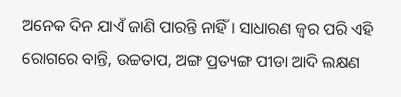ଅନେକ ଦିନ ଯାଏଁ ଜାଣି ପାରନ୍ତି ନାହିଁ । ସାଧାରଣ ଜ୍ଵର ପରି ଏହି ରୋଗରେ ବାନ୍ତି, ଉଚ୍ଚତାପ, ଅଙ୍ଗ ପ୍ରତ୍ୟଙ୍ଗ ପୀଡା ଆଦି ଲକ୍ଷଣ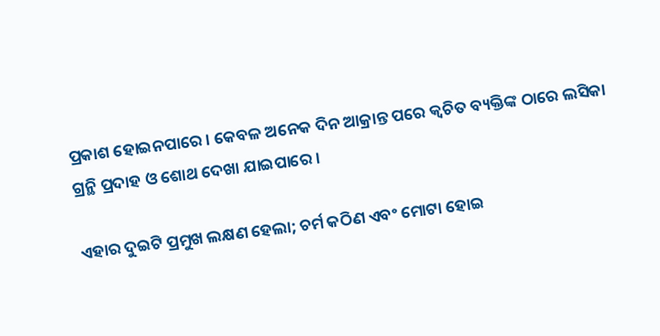ପ୍ରକାଶ ହୋଇନପାରେ । କେବଳ ଅନେକ ଦିନ ଆକ୍ରାନ୍ତ ପରେ କ୍ଵଚିତ ବ୍ୟକ୍ତିଙ୍କ ଠାରେ ଲସିକା ଗ୍ରନ୍ଥି ପ୍ରଦାହ ଓ ଶୋଥ ଦେଖା ଯାଇପାରେ ।

ଏହାର ଦୁଇଟି ପ୍ରମୁଖ ଲକ୍ଷଣ ହେଲା; ଚର୍ମ କଠିଣ ଏବଂ ମୋଟା ହୋଇ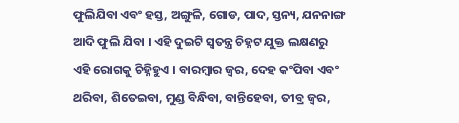ଫୁଲିଯିବା ଏବଂ ହସ୍ତ, ଅଙ୍ଗୁଳି, ଗୋଡ, ପାଦ, ସ୍ତନ୍ୟ, ଯନନାଙ୍ଗ ଆଦି ଫୁଲି ଯିବା । ଏହି ଦୁଇଟି ସ୍ଵତନ୍ତ୍ର ଚିହ୍ନଟ ଯୁକ୍ତ ଲକ୍ଷଣରୁ ଏହି ରୋଗକୁ ଚିହ୍ନିହୁଏ । ବାରମ୍ବାର ଜ୍ଵର, ଦେହ କଂପିବା ଏବଂ ଥରିବା, ଶିତେଇବା, ମୁଣ୍ଡ ବିନ୍ଧିବା, ବାନ୍ତିହେବା, ତୀବ୍ର ଜ୍ଵର,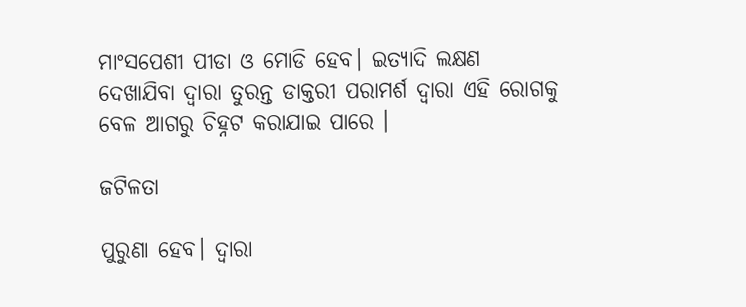ମାଂସପେଶୀ ପୀଡା ଓ ମୋଡି ହେବ। ଇତ୍ୟାଦି ଲକ୍ଷଣ ଦେଖାଯିବା ଦ୍ଵାରା ତୁରନ୍ତ ଡାକ୍ତରୀ ପରାମର୍ଶ ଦ୍ଵାରା ଏହି ରୋଗକୁ ବେଳ ଆଗରୁ ଚିହ୍ନଟ କରାଯାଇ ପାରେ ।

ଜଟିଳତା

ପୁରୁଣା ହେବ। ଦ୍ଵାରା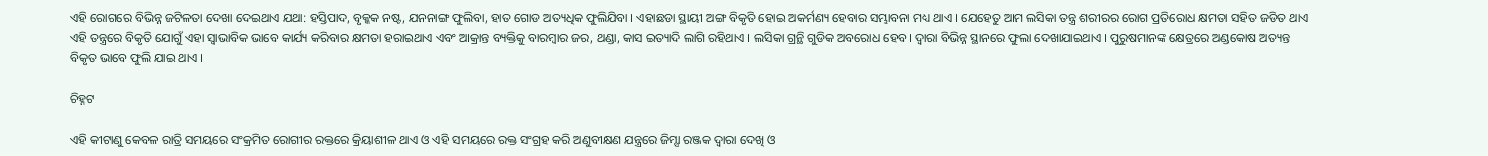ଏହି ରୋଗରେ ବିଭିନ୍ନ ଜଟିଳତା ଦେଖା ଦେଇଥାଏ ଯଥା: ହସ୍ତିପାଦ, ବୃକ୍କକ ନଷ୍ଟ, ଯନନାଙ୍ଗ ଫୁଲିବା, ହାତ ଗୋଡ ଅତ୍ୟଧିକ ଫୁଲିଯିବା । ଏହାଛଡା ସ୍ଥାୟୀ ଅଙ୍ଗ ବିକୃତି ହୋଇ ଅକର୍ମଣ୍ୟ ହେବାର ସମ୍ଭାବନା ମଧ୍ୟ ଥାଏ । ଯେହେତୁ ଆମ ଲସିକା ତନ୍ତ୍ର ଶରୀରର ରୋଗ ପ୍ରତିରୋଧ କ୍ଷମତା ସହିତ ଜଡିତ ଥାଏ ଏହି ତନ୍ତ୍ରରେ ବିକୃତି ଯୋଗୁଁ ଏହା ସ୍ଵାଭାବିକ ଭାବେ କାର୍ଯ୍ୟ କରିବାର କ୍ଷମତା ହରାଇଥାଏ ଏବଂ ଆକ୍ରାନ୍ତ ବ୍ୟକ୍ତିକୁ ବାରମ୍ବାର ଜର, ଥଣ୍ଡା, କାସ ଇତ୍ୟାଦି ଲାଗି ରହିଥାଏ । ଲସିକା ଗ୍ରନ୍ଥି ଗୁଡିକ ଅବରୋଧ ହେବ। ଦ୍ଵାରା ବିଭିନ୍ନ ସ୍ଥାନରେ ଫୁଲା ଦେଖାଯାଇଥାଏ । ପୁରୁଷମାନଙ୍କ କ୍ଷେତ୍ରରେ ଅଣ୍ଡକୋଷ ଅତ୍ୟନ୍ତ ବିକୃତ ଭାବେ ଫୁଲି ଯାଇ ଥାଏ ।

ଚିହ୍ନଟ

ଏହି କୀଟାଣୁ କେବଳ ରାତ୍ରି ସମୟରେ ସଂକ୍ରମିତ ରୋଗୀର ରକ୍ତରେ କ୍ରିୟାଶୀଳ ଥାଏ ଓ ଏହି ସମୟରେ ରକ୍ତ ସଂଗ୍ରହ କରି ଅଣୁବୀକ୍ଷଣ ଯନ୍ତ୍ରରେ ଜିମ୍ସା ରଞ୍ଜକ ଦ୍ଵାରା ଦେଖି ଓ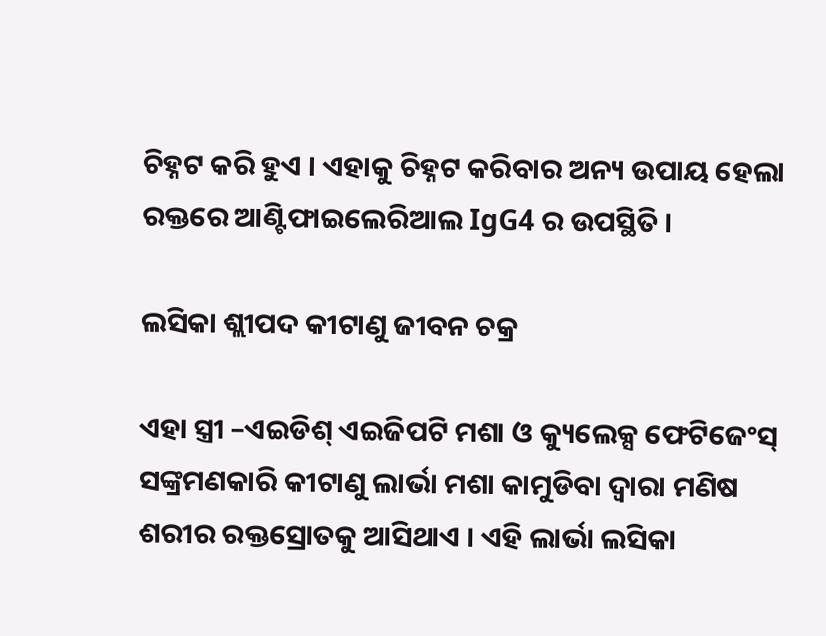ଚିହ୍ନଟ କରି ହୁଏ । ଏହାକୁ ଚିହ୍ନଟ କରିବାର ଅନ୍ୟ ଉପାୟ ହେଲା ରକ୍ତରେ ଆଣ୍ଟିଫାଇଲେରିଆଲ IgG4 ର ଉପସ୍ଥିତି ।

ଲସିକା ଶ୍ଲୀପଦ କୀଟାଣୁ ଜୀବନ ଚକ୍ର

ଏହା ସ୍ତ୍ରୀ –ଏଇଡିଶ୍ ଏଇଜିପଟି ମଶା ଓ କ୍ୟୁଲେକ୍ସ ଫେଟିଜେଂସ୍ ସଙ୍କ୍ରମଣକାରି କୀଟାଣୁ ଲାର୍ଭା ମଶା କାମୁଡିବା ଦ୍ଵାରା ମଣିଷ ଶରୀର ରକ୍ତସ୍ରୋତକୁ ଆସିଥାଏ । ଏହି ଲାର୍ଭା ଲସିକା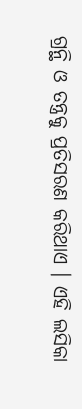ଗ୍ରନ୍ଥି ଓ ତନ୍ତ୍ରକୁ ପ୍ରତିସରଣ କରିଥାଏ । ଏହି ଲସିକା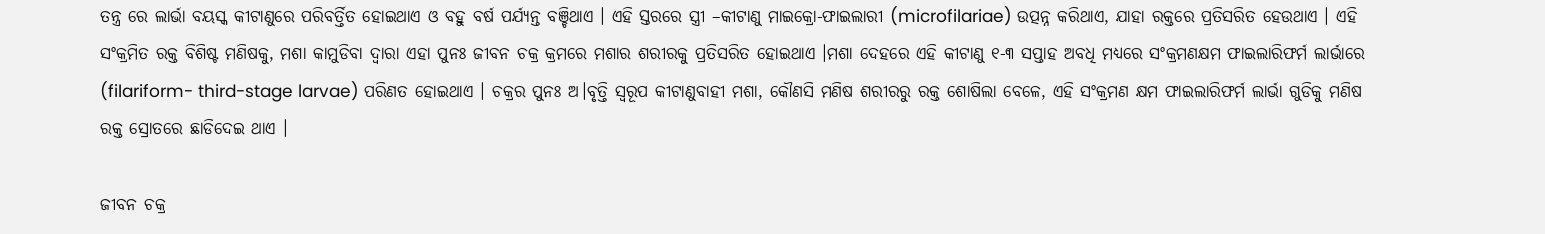ତନ୍ତ୍ର ରେ ଲାର୍ଭା ବୟସ୍କ କୀଟାଣୁରେ ପରିବର୍ତ୍ତିତ ହୋଇଥାଏ ଓ ବହୁ ବର୍ଷ ପର୍ଯ୍ୟନ୍ତ ବଞ୍ଚିଥାଏ । ଏହି ସ୍ତରରେ ସ୍ତ୍ରୀ –କୀଟାଣୁ ମାଇକ୍ରୋ-ଫାଇଲାରୀ (microfilariae) ଉତ୍ପନ୍ନ କରିଥାଏ, ଯାହା ରକ୍ତରେ ପ୍ରତିସରିତ ହେଉଥାଏ । ଏହି ସଂକ୍ରମିତ ରକ୍ତ ବିଶିଷ୍ଟ ମଣିଷକୁ, ମଶା କାମୁଡିବା ଦ୍ଵାରା ଏହା ପୁନଃ ଜୀବନ ଚକ୍ର କ୍ରମରେ ମଶାର ଶରୀରକୁ ପ୍ରତିସରିତ ହୋଇଥାଏ ।ମଶା ଦେହରେ ଏହି କୀଟାଣୁ ୧-୩ ସପ୍ତାହ ଅବଧି ମଧ୍ୟରେ ସଂକ୍ରମଣକ୍ଷମ ଫାଇଲାରିଫର୍ମ ଲାର୍ଭାରେ (filariform- third-stage larvae) ପରିଣତ ହୋଇଥାଏ । ଚକ୍ରର ପୁନଃ ଅ।ବୃତ୍ତି ସ୍ୱରୂପ କୀଟାଣୁବାହୀ ମଶା, କୌଣସି ମଣିଷ ଶରୀରରୁ ରକ୍ତ ଶୋଷିଲା ବେଳେ, ଏହି ସଂକ୍ରମଣ କ୍ଷମ ଫାଇଲାରିଫର୍ମ ଲାର୍ଭା ଗୁଡିକୁ ମଣିଷ ରକ୍ତ ସ୍ରୋତରେ ଛାଡିଦେଇ ଥାଏ ।

ଜୀବନ ଚକ୍ର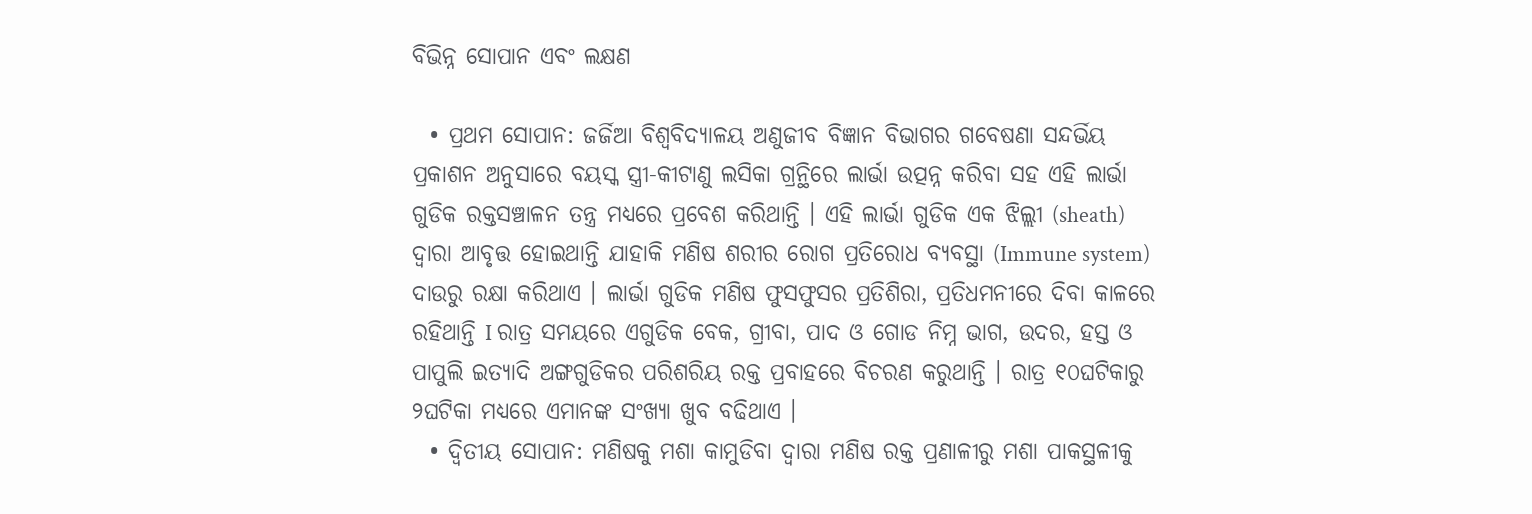ବିଭିନ୍ନ ସୋପାନ ଏବଂ ଲକ୍ଷଣ

  • ପ୍ରଥମ ସୋପାନ: ଜର୍ଜିଆ ବିଶ୍ୱବିଦ୍ୟାଳୟ ଅଣୁଜୀବ ବିଜ୍ଞାନ ବିଭାଗର ଗବେଷଣା ସନ୍ଦର୍ଭିୟ ପ୍ରକାଶନ ଅନୁସାରେ ବୟସ୍କ ସ୍ତ୍ରୀ-କୀଟାଣୁ ଲସିକା ଗ୍ରନ୍ଥିରେ ଲାର୍ଭା ଉତ୍ପନ୍ନ କରିବା ସହ ଏହି ଲାର୍ଭା ଗୁଡିକ ରକ୍ତସଞ୍ଚାଳନ ତନ୍ତ୍ର ମଧ୍ୟରେ ପ୍ରବେଶ କରିଥାନ୍ତି । ଏହି ଲାର୍ଭା ଗୁଡିକ ଏକ ଝିଲ୍ଲୀ (sheath) ଦ୍ଵାରା ଆବୃତ୍ତ ହୋଇଥାନ୍ତି ଯାହାକି ମଣିଷ ଶରୀର ରୋଗ ପ୍ରତିରୋଧ ବ୍ୟବସ୍ଥା (Immune system) ଦାଉରୁ ରକ୍ଷା କରିଥାଏ । ଲାର୍ଭା ଗୁଡିକ ମଣିଷ ଫୁସଫୁସର ପ୍ରତିଶିରା, ପ୍ରତିଧମନୀରେ ଦିବା କାଳରେ ରହିଥାନ୍ତି I ରାତ୍ର ସମୟରେ ଏଗୁଡିକ ବେକ, ଗ୍ରୀବା, ପାଦ ଓ ଗୋଡ ନିମ୍ନ ଭାଗ, ଉଦର, ହସ୍ତ ଓ ପାପୁଲି ଇତ୍ୟାଦି ଅଙ୍ଗଗୁଡିକର ପରିଶରିୟ ରକ୍ତ ପ୍ରବାହରେ ବିଚରଣ କରୁଥାନ୍ତି । ରାତ୍ର ୧୦ଘଟିକାରୁ ୨ଘଟିକା ମଧ୍ୟରେ ଏମାନଙ୍କ ସଂଖ୍ୟା ଖୁବ ବଢିଥାଏ ।
  • ଦ୍ଵିତୀୟ ସୋପାନ: ମଣିଷକୁ ମଶା କାମୁଡିବା ଦ୍ଵାରା ମଣିଷ ରକ୍ତ ପ୍ରଣାଳୀରୁ ମଶା ପାକସ୍ଥଳୀକୁ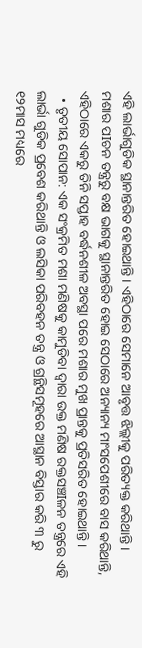ଏହି ଲାର୍ଭାଗୁଡିକ ସ୍ଥାନାନ୍ତରିତ ହୋଇଥାନ୍ତି । ଏହିଠାରେ ସେମାନେ ଆବୃତ୍ତ ଝିଲ୍ଲୀକୁ ପରିତ୍ୟକ୍ତ କରିଥାନ୍ତି । ମଶାର ପIଚନ ତନ୍ତ୍ରରୁ ବକ୍ଷ ଭାଗକୁ ସ୍ଥାନାନ୍ତରିତ ହୋଇ ସେଠାରେ ଅନ୍ୟାନ୍ୟ ମାଂସପେଶୀରେ ବାସ କରିଥାନ୍ତି, ଏହିଠାରେ ଏକରୁ ତିନି ସପ୍ତାହ ବର୍ଦ୍ଧନଶୀଳ ଅବସ୍ଥା ପରେ ମଶାର ମୁଖ ପ୍ରାନ୍ତକୁ ପ୍ରତିସରିତ ହୋଇଥାନ୍ତି ।
  • ତୃତୀୟ ସୋପାନ: ଏକ ସଂକ୍ରମିତ ମଶା ମଣିଷକୁ କାମୁଡିବା ଦ୍ଵାରା ଉକ୍ତ ମଣିଷ ରକ୍ତସଞ୍ଚIଳନ ତନ୍ତ୍ରରେ ଏହି ଲାର୍ଭା ଗୁଡିକ ପ୍ରବେଶ କରିଥାନ୍ତି ଓ ଲସିକା ପରିବହନ ତନ୍ତ୍ର ଓ ଗ୍ରନ୍ଥିସମୂହରେ ଆସ୍ଥାନ ବିସ୍ତାର କରି ୩ ରୁ ୧୨ମାସ ମଧ୍ୟରେ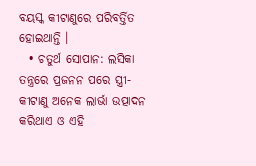ବୟସ୍କ କୀଟାଣୁରେ ପରିବର୍ତ୍ତିତ ହୋଇଥାନ୍ତି ।
  • ଚତୁର୍ଥ ସୋପାନ: ଲସିକା ତନ୍ତ୍ରରେ ପ୍ରଜନନ ପରେ ସ୍ତ୍ରୀ-କୀଟାଣୁ ଅନେକ ଲାର୍ଭା ଉତ୍ପାଦନ କରିଥାଏ ଓ ଏହି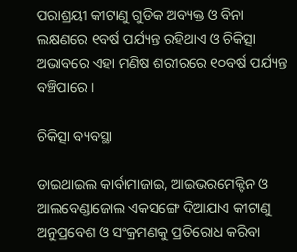ପରାଶ୍ରୟୀ କୀଟାଣୁ ଗୁଡିକ ଅବ୍ୟକ୍ତ ଓ ବିନା ଲକ୍ଷଣରେ ୧ବର୍ଷ ପର୍ଯ୍ୟନ୍ତ ରହିଥାଏ ଓ ଚିକିତ୍ସା ଅଭାବରେ ଏହା ମଣିଷ ଶରୀରରେ ୧୦ବର୍ଷ ପର୍ଯ୍ୟନ୍ତ ବଞ୍ଚିପାରେ ।

ଚିକିତ୍ସା ବ୍ୟବସ୍ଥା

ଡାଇଥାଇଲ କାର୍ବାମାଜାଇ, ଆଇଭରମେକ୍ଟିନ ଓ ଆଲବେଣ୍ଡାଜୋଲ ଏକସଙ୍ଗେ ଦିଆଯାଏ କୀଟାଣୁ ଅନୁପ୍ରବେଶ ଓ ସଂକ୍ରମଣକୁ ପ୍ରତିରୋଧ କରିବା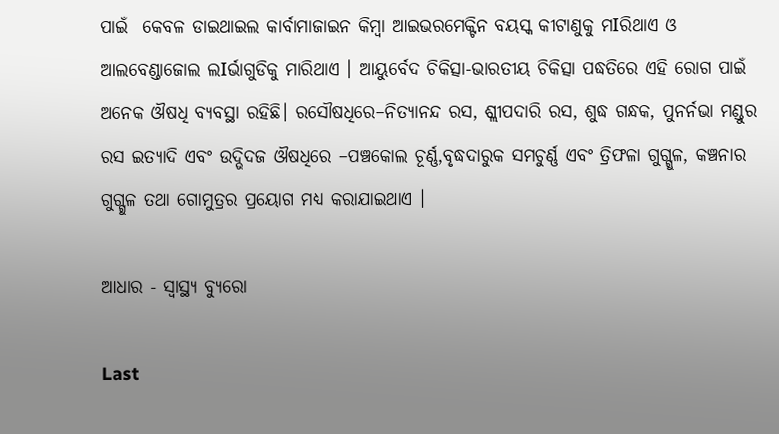ପାଇଁ  କେବଳ ଡାଇଥାଇଲ କାର୍ବାମାଜାଇନ କିମ୍ବା ଆଇଭରମେକ୍ଟିନ ବୟସ୍କ କୀଟାଣୁକୁ ମIରିଥାଏ ଓ ଆଲବେଣ୍ଡାଜୋଲ ଲIର୍ଭାଗୁଡିକୁ ମାରିଥାଏ । ଆୟୁର୍ବେଦ ଚିକିତ୍ସା-ଭାରତୀୟ ଚିକିତ୍ସା ପଦ୍ଧତିରେ ଏହି ରୋଗ ପାଇଁ ଅନେକ ଔଷଧି ବ୍ୟବସ୍ଥା ରହିଛି। ରସୌଷଧିରେ–ନିତ୍ୟାନନ୍ଦ ରସ, ଶ୍ଲୀପଦାରି ରସ, ଶୁଦ୍ଧ ଗନ୍ଧକ, ପୁନର୍ନଭା ମଣ୍ଡୁର ରସ ଇତ୍ୟାଦି ଏବଂ ଉଦ୍ଭିଦଜ ଔଷଧିରେ –ପଞ୍ଚକୋଲ ଚୂର୍ଣ୍ଣ,ବୃଦ୍ଧଦାରୁକ ସମଚୁର୍ଣ୍ଣ ଏବଂ ତ୍ରିଫଳା ଗୁଗ୍ଗୁଳ, କଞ୍ଚନାର ଗୁଗ୍ଗୁଳ ତଥା ଗୋମୁତ୍ରର ପ୍ରୟୋଗ ମଧ୍ୟ କରାଯାଇଥାଏ ।

ଆଧାର - ସ୍ୱାସ୍ଥ୍ୟ ବ୍ୟୁରୋ

Last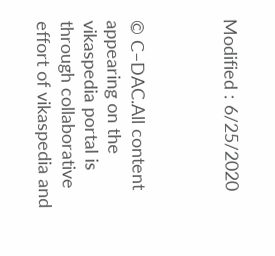Modified : 6/25/2020



© C–DAC.All content appearing on the vikaspedia portal is through collaborative effort of vikaspedia and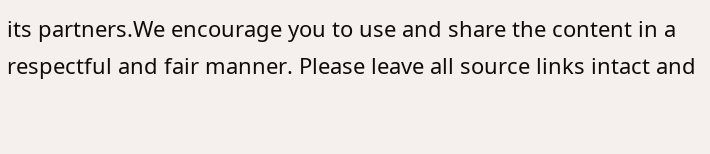its partners.We encourage you to use and share the content in a respectful and fair manner. Please leave all source links intact and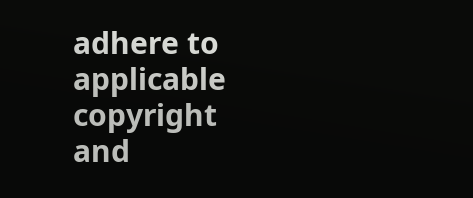adhere to applicable copyright and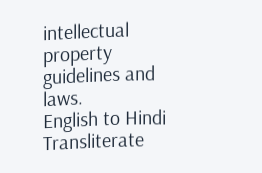intellectual property guidelines and laws.
English to Hindi Transliterate